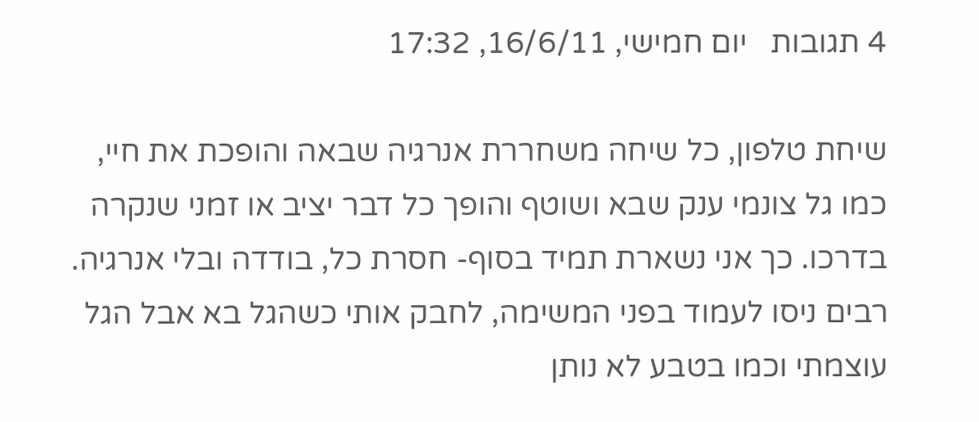4 תגובות   יום חמישי, 16/6/11, 17:32

שיחת טלפון, כל שיחה משחררת אנרגיה שבאה והופכת את חיי, כמו גל צונמי ענק שבא ושוטף והופך כל דבר יציב או זמני שנקרה בדרכו. כך אני נשארת תמיד בסוף- חסרת כל, בודדה ובלי אנרגיה. רבים ניסו לעמוד בפני המשימה, לחבק אותי כשהגל בא אבל הגל עוצמתי וכמו בטבע לא נותן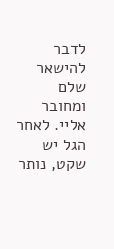לדבר להישאר שלם ומחובר אליי. לאחר הגל יש שקט, נותר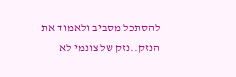להסתכל מסביב ולאמוד את הנזק..נזק של צונמי לא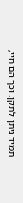תמיד ניתן לתקן. וכך הם חיי,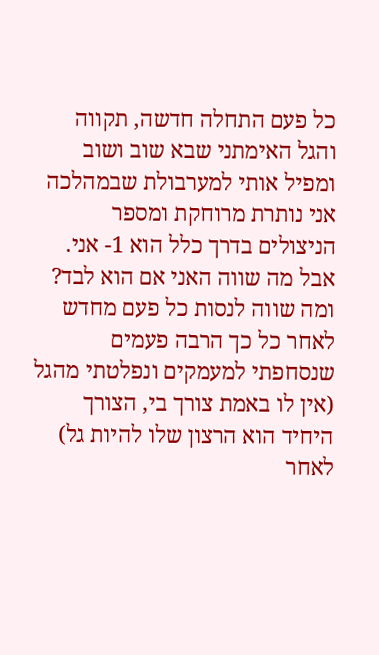כל פעם התחלה חדשה, תקווה והגל האימתני שבא שוב ושוב ומפיל אותי למערבולת שבמהלכה אני נותרת מרוחקת ומספר הניצולים בדרך כלל הוא 1- אני. אבל מה שווה האני אם הוא לבד? ומה שווה לנסות כל פעם מחדש לאחר כל כך הרבה פעמים שנסחפתי למעמקים ונפלטתי מהגל (אין לו באמת צורך בי, הצורך היחיד הוא הרצון שלו להיות גל) לאחר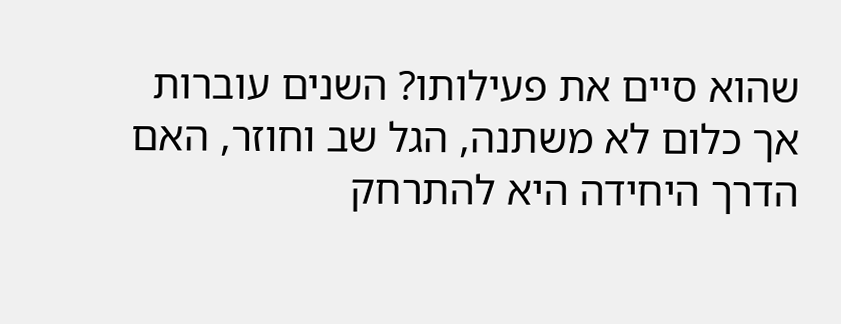שהוא סיים את פעילותו? השנים עוברות אך כלום לא משתנה, הגל שב וחוזר, האם הדרך היחידה היא להתרחק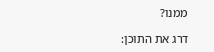ממנו?

דרג את התוכן: